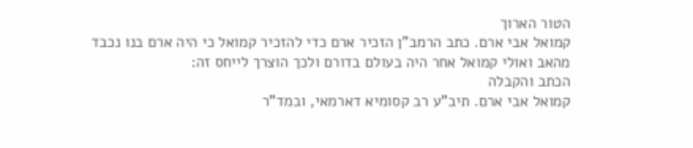הטור הארוך
קמואל אבי ארם. כתב הרמב"ן הזכיר ארם כדי להזכיר קמואל כי היה ארם בנו נכבד מהאב ואולי קמואל אחר היה בעולם בדורם ולכך הוצרך לייחס זה:
הכתב והקבלה
קמואל אבי ארם. תיב"ע רב קסומיא דארמאי, ובמד"ר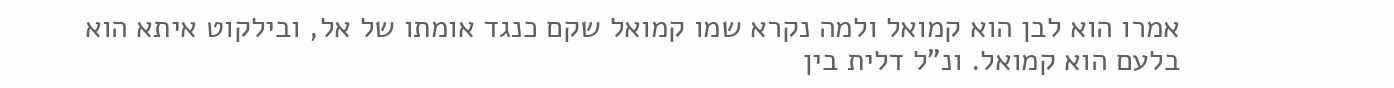אמרו הוא לבן הוא קמואל ולמה נקרא שמו קמואל שקם כנגד אומתו של אל, ובילקוט איתא הוא בלעם הוא קמואל. ונ"ל דלית בין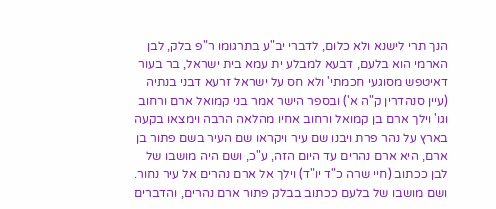הנך תרי לישנא ולא כלום, לדברי יב"ע בתרגומו ר"פ בלק, לבן הארמי הוא בלעם, דבעא למבלע ית עמא בית ישראל, בר בעור דאיטפש מסוגעי חכמתי' ולא חס על ישראל זרעא דבני בנתיה (עיין סנהדרין ק"ה א') ובספר הישר אמר בני קמואל ארם ורחוב וגו' וילך ארם בן קמואל ורחוב אחיו מהלאה הרבה וימצאו בקעה בארץ על נהר פרת ויבנו שם עיר ויקראו שם העיר בשם פתור בן ארם, היא ארם נהרים עד היום הזה, ע"כ, ושם היה מושבו של לבן ככתוב (חיי שרה כ"ד יו"ד) וילך אל ארם נהרים אל עיר נחור. ושם מושבו של בלעם ככתוב בבלק פתור ארם נהרים, והדברים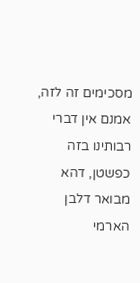מסכימים זה לזה, אמנם אין דברי רבותינו בזה כפשטן, דהא מבואר דלבן הארמי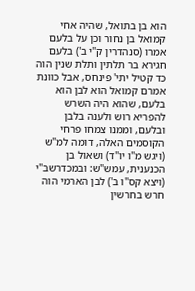הוא בן בתואל, שהיה אחי קמואל בן נחור וכן על בלעם אמרו (סנהדרין ק"י ב') בלעם חגירא בר תלתין ותלת שנין הוה כד קטיל יתי' פינחס, אבל כוונת אמרם קמואל הוא לבן הוא בלעם, שהוא היה השרש להפריא רוש ולענה בלבן ובלעם, וממנו צמחו פרחי הקוסמים האלה, דומה למ"ש (ויגש מ"ו יו"ד) ושאול בן הכנענית, עמש"ש: ובמכדרשב"י (ויצא קס"ו ב') לבן הארמי הוה חרש בחרשין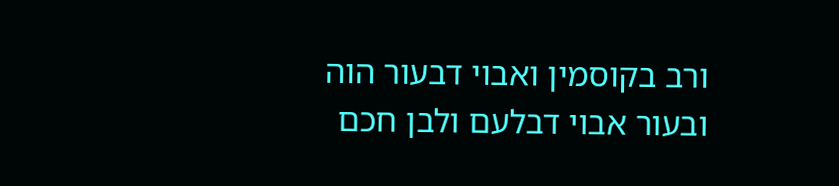ורב בקוסמין ואבוי דבעור הוה ובעור אבוי דבלעם ולבן חכם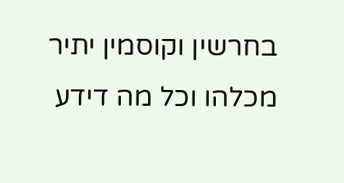בחרשין וקוסמין יתיר מכלהו וכל מה דידע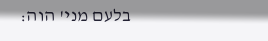בלעם מני' הוה: